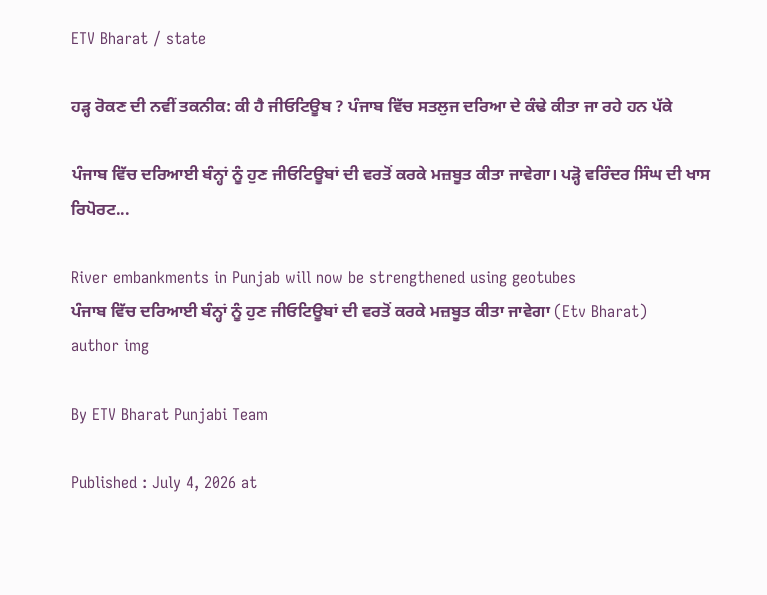ETV Bharat / state

ਹੜ੍ਹ ਰੋਕਣ ਦੀ ਨਵੀਂ ਤਕਨੀਕ: ਕੀ ਹੈ ਜੀਓਟਿਊਬ ? ਪੰਜਾਬ ਵਿੱਚ ਸਤਲੁਜ ਦਰਿਆ ਦੇ ਕੰਢੇ ਕੀਤਾ ਜਾ ਰਹੇ ਹਨ ਪੱਕੇ

ਪੰਜਾਬ ਵਿੱਚ ਦਰਿਆਈ ਬੰਨ੍ਹਾਂ ਨੂੰ ਹੁਣ ਜੀਓਟਿਊਬਾਂ ਦੀ ਵਰਤੋਂ ਕਰਕੇ ਮਜ਼ਬੂਤ ਕੀਤਾ ਜਾਵੇਗਾ। ਪੜ੍ਹੋ ਵਰਿੰਦਰ ਸਿੰਘ ਦੀ ਖਾਸ ਰਿਪੋਰਟ...

River embankments in Punjab will now be strengthened using geotubes
ਪੰਜਾਬ ਵਿੱਚ ਦਰਿਆਈ ਬੰਨ੍ਹਾਂ ਨੂੰ ਹੁਣ ਜੀਓਟਿਊਬਾਂ ਦੀ ਵਰਤੋਂ ਕਰਕੇ ਮਜ਼ਬੂਤ ਕੀਤਾ ਜਾਵੇਗਾ (Etv Bharat)
author img

By ETV Bharat Punjabi Team

Published : July 4, 2026 at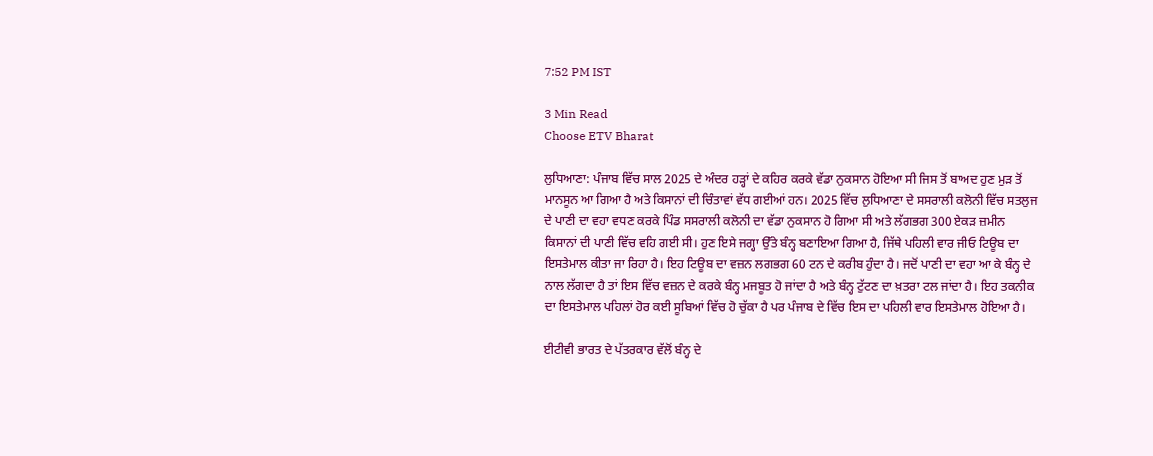7:52 PM IST

3 Min Read
Choose ETV Bharat

ਲੁਧਿਆਣਾ: ਪੰਜਾਬ ਵਿੱਚ ਸਾਲ 2025 ਦੇ ਅੰਦਰ ਹੜ੍ਹਾਂ ਦੇ ਕਹਿਰ ਕਰਕੇ ਵੱਡਾ ਨੁਕਸਾਨ ਹੋਇਆ ਸੀ ਜਿਸ ਤੋਂ ਬਾਅਦ ਹੁਣ ਮੁੜ ਤੋਂ ਮਾਨਸੂਨ ਆ ਗਿਆ ਹੈ ਅਤੇ ਕਿਸਾਨਾਂ ਦੀ ਚਿੰਤਾਵਾਂ ਵੱਧ ਗਈਆਂ ਹਨ। 2025 ਵਿੱਚ ਲੁਧਿਆਣਾ ਦੇ ਸਸਰਾਲੀ ਕਲੋਨੀ ਵਿੱਚ ਸਤਲੁਜ ਦੇ ਪਾਣੀ ਦਾ ਵਹਾ ਵਧਣ ਕਰਕੇ ਪਿੰਡ ਸਸਰਾਲੀ ਕਲੋਨੀ ਦਾ ਵੱਡਾ ਨੁਕਸਾਨ ਹੋ ਗਿਆ ਸੀ ਅਤੇ ਲੱਗਭਗ 300 ਏਕੜ ਜ਼ਮੀਨ ਕਿਸਾਨਾਂ ਦੀ ਪਾਣੀ ਵਿੱਚ ਵਹਿ ਗਈ ਸੀ। ਹੁਣ ਇਸੇ ਜਗ੍ਹਾ ਉੱਤੇ ਬੰਨ੍ਹ ਬਣਾਇਆ ਗਿਆ ਹੈ, ਜਿੱਥੇ ਪਹਿਲੀ ਵਾਰ ਜੀਓ ਟਿਊਬ ਦਾ ਇਸਤੇਮਾਲ ਕੀਤਾ ਜਾ ਰਿਹਾ ਹੈ। ਇਹ ਟਿਊਬ ਦਾ ਵਜ਼ਨ ਲਗਭਗ 60 ਟਨ ਦੇ ਕਰੀਬ ਹੁੰਦਾ ਹੈ। ਜਦੋਂ ਪਾਣੀ ਦਾ ਵਹਾ ਆ ਕੇ ਬੰਨ੍ਹ ਦੇ ਨਾਲ ਲੱਗਦਾ ਹੈ ਤਾਂ ਇਸ ਵਿੱਚ ਵਜ਼ਨ ਦੇ ਕਰਕੇ ਬੰਨ੍ਹ ਮਜਬੂਤ ਹੋ ਜਾਂਦਾ ਹੈ ਅਤੇ ਬੰਨ੍ਹ ਟੁੱਟਣ ਦਾ ਖ਼ਤਰਾ ਟਲ ਜਾਂਦਾ ਹੈ। ਇਹ ਤਕਨੀਕ ਦਾ ਇਸਤੇਮਾਲ ਪਹਿਲਾਂ ਹੋਰ ਕਈ ਸੂਬਿਆਂ ਵਿੱਚ ਹੋ ਚੁੱਕਾ ਹੈ ਪਰ ਪੰਜਾਬ ਦੇ ਵਿੱਚ ਇਸ ਦਾ ਪਹਿਲੀ ਵਾਰ ਇਸਤੇਮਾਲ ਹੋਇਆ ਹੈ।

ਈਟੀਵੀ ਭਾਰਤ ਦੇ ਪੱਤਰਕਾਰ ਵੱਲੋਂ ਬੰਨ੍ਹ ਦੇ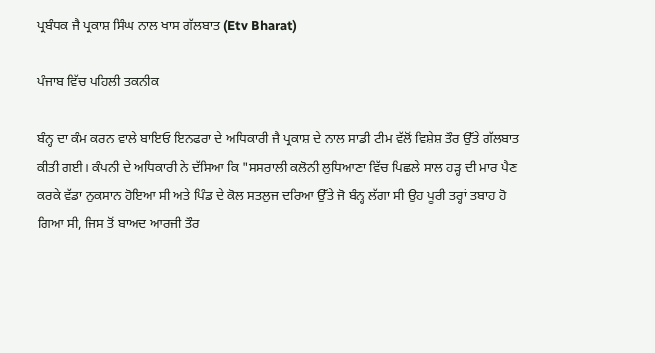ਪ੍ਰਬੰਧਕ ਜੈ ਪ੍ਰਕਾਸ਼ ਸਿੰਘ ਨਾਲ ਖਾਸ ਗੱਲਬਾਤ (Etv Bharat)

ਪੰਜਾਬ ਵਿੱਚ ਪਹਿਲੀ ਤਕਨੀਕ

ਬੰਨ੍ਹ ਦਾ ਕੰਮ ਕਰਨ ਵਾਲੇ ਬਾਇਓ ਇਨਫਰਾ ਦੇ ਅਧਿਕਾਰੀ ਜੈ ਪ੍ਰਕਾਸ਼ ਦੇ ਨਾਲ ਸਾਡੀ ਟੀਮ ਵੱਲੋਂ ਵਿਸ਼ੇਸ਼ ਤੌਰ ਉੱਤੇ ਗੱਲਬਾਤ ਕੀਤੀ ਗਈ। ਕੰਪਨੀ ਦੇ ਅਧਿਕਾਰੀ ਨੇ ਦੱਸਿਆ ਕਿ "ਸਸਰਾਲੀ ਕਲੋਨੀ ਲੁਧਿਆਣਾ ਵਿੱਚ ਪਿਛਲੇ ਸਾਲ ਹੜ੍ਹ ਦੀ ਮਾਰ ਪੈਣ ਕਰਕੇ ਵੱਡਾ ਨੁਕਸਾਨ ਹੋਇਆ ਸੀ ਅਤੇ ਪਿੰਡ ਦੇ ਕੋਲ ਸਤਲੁਜ ਦਰਿਆ ਉੱਤੇ ਜੋ ਬੰਨ੍ਹ ਲੱਗਾ ਸੀ ਉਹ ਪੂਰੀ ਤਰ੍ਹਾਂ ਤਬਾਹ ਹੋ ਗਿਆ ਸੀ, ਜਿਸ ਤੋਂ ਬਾਅਦ ਆਰਜੀ ਤੌਰ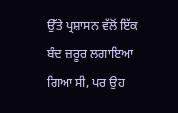ਉੱਤੇ ਪ੍ਰਸ਼ਾਸਨ ਵੱਲੋਂ ਇੱਕ ਬੰਦ ਜ਼ਰੂਰ ਲਗਾਇਆ ਗਿਆ ਸੀ, ਪਰ ਉਹ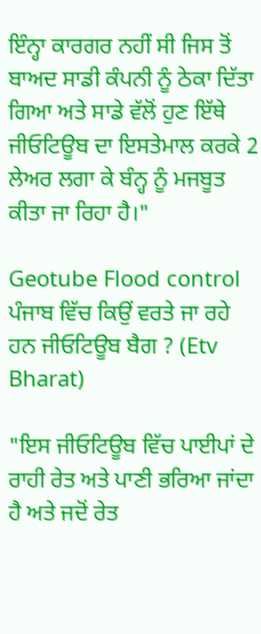ਇੰਨ੍ਹਾ ਕਾਰਗਰ ਨਹੀਂ ਸੀ ਜਿਸ ਤੋਂ ਬਾਅਦ ਸਾਡੀ ਕੰਪਨੀ ਨੂੰ ਠੇਕਾ ਦਿੱਤਾ ਗਿਆ ਅਤੇ ਸਾਡੇ ਵੱਲੋਂ ਹੁਣ ਇੱਥੇ ਜੀਓਟਿਊਬ ਦਾ ਇਸਤੇਮਾਲ ਕਰਕੇ 2 ਲੇਅਰ ਲਗਾ ਕੇ ਬੰਨ੍ਹ ਨੂੰ ਮਜਬੂਤ ਕੀਤਾ ਜਾ ਰਿਹਾ ਹੈ।"

Geotube Flood control
ਪੰਜਾਬ ਵਿੱਚ ਕਿਉਂ ਵਰਤੇ ਜਾ ਰਹੇ ਹਨ ਜੀਓਟਿਊਬ ਬੈਗ ? (Etv Bharat)

"ਇਸ ਜੀਓਟਿਊਬ ਵਿੱਚ ਪਾਈਪਾਂ ਦੇ ਰਾਹੀ ਰੇਤ ਅਤੇ ਪਾਣੀ ਭਰਿਆ ਜਾਂਦਾ ਹੈ ਅਤੇ ਜਦੋਂ ਰੇਤ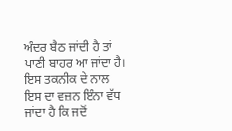ਅੰਦਰ ਬੈਠ ਜਾਂਦੀ ਹੈ ਤਾਂ ਪਾਣੀ ਬਾਹਰ ਆ ਜਾਂਦਾ ਹੈ। ਇਸ ਤਕਨੀਕ ਦੇ ਨਾਲ ਇਸ ਦਾ ਵਜ਼ਨ ਇੰਨਾ ਵੱਧ ਜਾਂਦਾ ਹੈ ਕਿ ਜਦੋਂ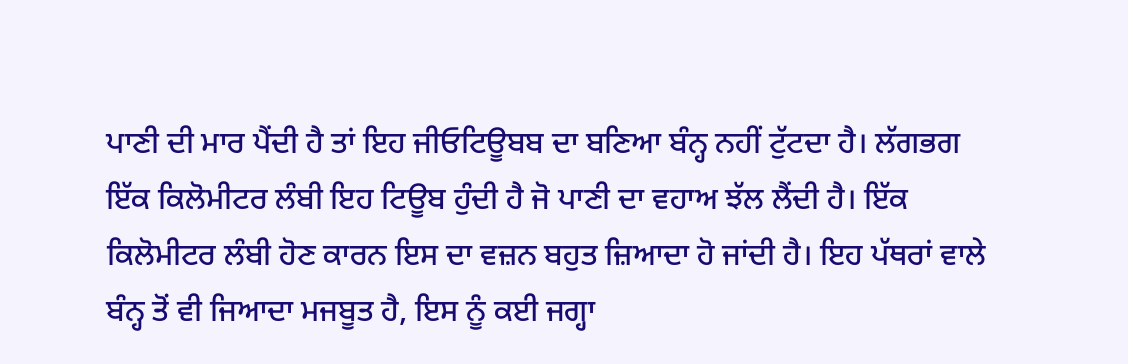ਪਾਣੀ ਦੀ ਮਾਰ ਪੈਂਦੀ ਹੈ ਤਾਂ ਇਹ ਜੀਓਟਿਊਬਬ ਦਾ ਬਣਿਆ ਬੰਨ੍ਹ ਨਹੀਂ ਟੁੱਟਦਾ ਹੈ। ਲੱਗਭਗ ਇੱਕ ਕਿਲੋਮੀਟਰ ਲੰਬੀ ਇਹ ਟਿਊਬ ਹੁੰਦੀ ਹੈ ਜੋ ਪਾਣੀ ਦਾ ਵਹਾਅ ਝੱਲ ਲੈਂਦੀ ਹੈ। ਇੱਕ ਕਿਲੋਮੀਟਰ ਲੰਬੀ ਹੋਣ ਕਾਰਨ ਇਸ ਦਾ ਵਜ਼ਨ ਬਹੁਤ ਜ਼ਿਆਦਾ ਹੋ ਜਾਂਦੀ ਹੈ। ਇਹ ਪੱਥਰਾਂ ਵਾਲੇ ਬੰਨ੍ਹ ਤੋਂ ਵੀ ਜਿਆਦਾ ਮਜਬੂਤ ਹੈ, ਇਸ ਨੂੰ ਕਈ ਜਗ੍ਹਾ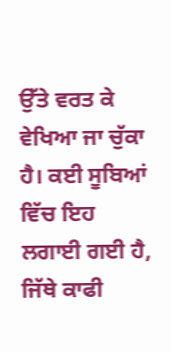ਉੱਤੇ ਵਰਤ ਕੇ ਵੇਖਿਆ ਜਾ ਚੁੱਕਾ ਹੈ। ਕਈ ਸੂਬਿਆਂ ਵਿੱਚ ਇਹ ਲਗਾਈ ਗਈ ਹੈ, ਜਿੱਥੇ ਕਾਫੀ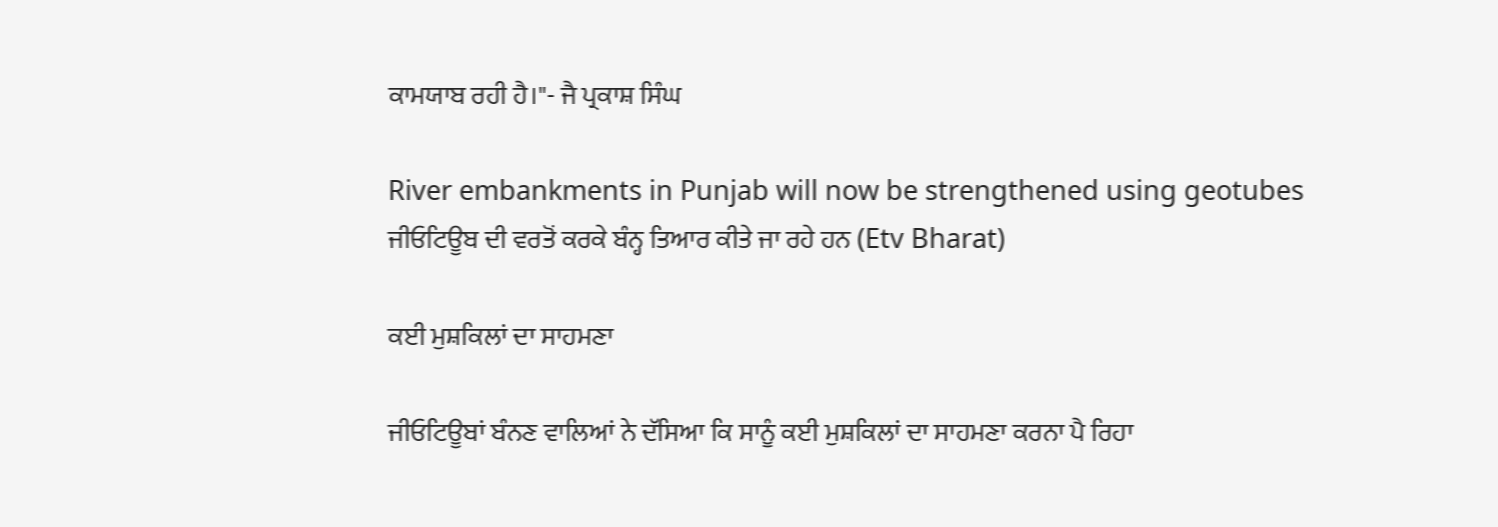ਕਾਮਯਾਬ ਰਹੀ ਹੈ।"- ਜੈ ਪ੍ਰਕਾਸ਼ ਸਿੰਘ

River embankments in Punjab will now be strengthened using geotubes
ਜੀਓਟਿਊਬ ਦੀ ਵਰਤੋਂ ਕਰਕੇ ਬੰਨ੍ਹ ਤਿਆਰ ਕੀਤੇ ਜਾ ਰਹੇ ਹਨ (Etv Bharat)

ਕਈ ਮੁਸ਼ਕਿਲਾਂ ਦਾ ਸਾਹਮਣਾ

ਜੀਓਟਿਊਬਾਂ ਬੰਨਣ ਵਾਲਿਆਂ ਨੇ ਦੱਸਿਆ ਕਿ ਸਾਨੂੰ ਕਈ ਮੁਸ਼ਕਿਲਾਂ ਦਾ ਸਾਹਮਣਾ ਕਰਨਾ ਪੈ ਰਿਹਾ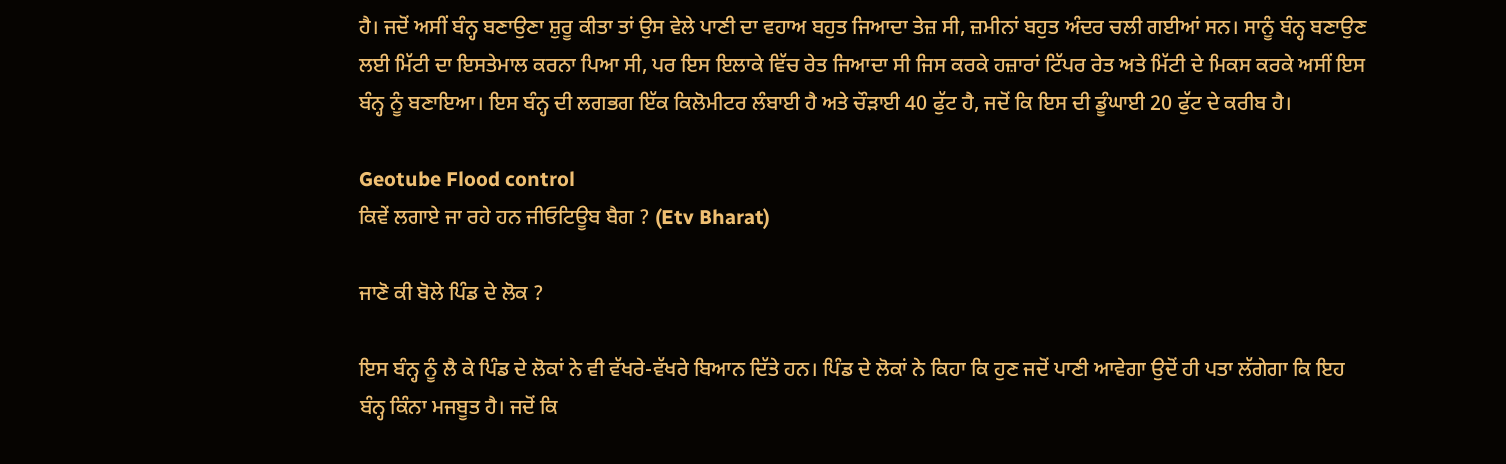ਹੈ। ਜਦੋਂ ਅਸੀਂ ਬੰਨ੍ਹ ਬਣਾਉਣਾ ਸ਼ੁਰੂ ਕੀਤਾ ਤਾਂ ਉਸ ਵੇਲੇ ਪਾਣੀ ਦਾ ਵਹਾਅ ਬਹੁਤ ਜਿਆਦਾ ਤੇਜ਼ ਸੀ, ਜ਼ਮੀਨਾਂ ਬਹੁਤ ਅੰਦਰ ਚਲੀ ਗਈਆਂ ਸਨ। ਸਾਨੂੰ ਬੰਨ੍ਹ ਬਣਾਉਣ ਲਈ ਮਿੱਟੀ ਦਾ ਇਸਤੇਮਾਲ ਕਰਨਾ ਪਿਆ ਸੀ, ਪਰ ਇਸ ਇਲਾਕੇ ਵਿੱਚ ਰੇਤ ਜਿਆਦਾ ਸੀ ਜਿਸ ਕਰਕੇ ਹਜ਼ਾਰਾਂ ਟਿੱਪਰ ਰੇਤ ਅਤੇ ਮਿੱਟੀ ਦੇ ਮਿਕਸ ਕਰਕੇ ਅਸੀਂ ਇਸ ਬੰਨ੍ਹ ਨੂੰ ਬਣਾਇਆ। ਇਸ ਬੰਨ੍ਹ ਦੀ ਲਗਭਗ ਇੱਕ ਕਿਲੋਮੀਟਰ ਲੰਬਾਈ ਹੈ ਅਤੇ ਚੌੜਾਈ 40 ਫੁੱਟ ਹੈ, ਜਦੋਂ ਕਿ ਇਸ ਦੀ ਡੂੰਘਾਈ 20 ਫੁੱਟ ਦੇ ਕਰੀਬ ਹੈ।

Geotube Flood control
ਕਿਵੇਂ ਲਗਾਏ ਜਾ ਰਹੇ ਹਨ ਜੀਓਟਿਊਬ ਬੈਗ ? (Etv Bharat)

ਜਾਣੋ ਕੀ ਬੋਲੇ ਪਿੰਡ ਦੇ ਲੋਕ ?

ਇਸ ਬੰਨ੍ਹ ਨੂੰ ਲੈ ਕੇ ਪਿੰਡ ਦੇ ਲੋਕਾਂ ਨੇ ਵੀ ਵੱਖਰੇ-ਵੱਖਰੇ ਬਿਆਨ ਦਿੱਤੇ ਹਨ। ਪਿੰਡ ਦੇ ਲੋਕਾਂ ਨੇ ਕਿਹਾ ਕਿ ਹੁਣ ਜਦੋਂ ਪਾਣੀ ਆਵੇਗਾ ਉਦੋਂ ਹੀ ਪਤਾ ਲੱਗੇਗਾ ਕਿ ਇਹ ਬੰਨ੍ਹ ਕਿੰਨਾ ਮਜਬੂਤ ਹੈ। ਜਦੋਂ ਕਿ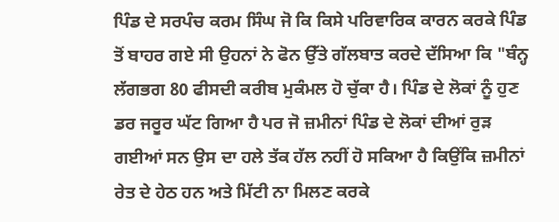ਪਿੰਡ ਦੇ ਸਰਪੰਚ ਕਰਮ ਸਿੰਘ ਜੋ ਕਿ ਕਿਸੇ ਪਰਿਵਾਰਿਕ ਕਾਰਨ ਕਰਕੇ ਪਿੰਡ ਤੋਂ ਬਾਹਰ ਗਏ ਸੀ ਉਹਨਾਂ ਨੇ ਫੋਨ ਉੱਤੇ ਗੱਲਬਾਤ ਕਰਦੇ ਦੱਸਿਆ ਕਿ "ਬੰਨ੍ਹ ਲੱਗਭਗ 80 ਫੀਸਦੀ ਕਰੀਬ ਮੁਕੰਮਲ ਹੋ ਚੁੱਕਾ ਹੈ। ਪਿੰਡ ਦੇ ਲੋਕਾਂ ਨੂੰ ਹੁਣ ਡਰ ਜਰੂਰ ਘੱਟ ਗਿਆ ਹੈ ਪਰ ਜੋ ਜ਼ਮੀਨਾਂ ਪਿੰਡ ਦੇ ਲੋਕਾਂ ਦੀਆਂ ਰੁੜ ਗਈਆਂ ਸਨ ਉਸ ਦਾ ਹਲੇ ਤੱਕ ਹੱਲ ਨਹੀਂ ਹੋ ਸਕਿਆ ਹੈ ਕਿਉਂਕਿ ਜ਼ਮੀਨਾਂ ਰੇਤ ਦੇ ਹੇਠ ਹਨ ਅਤੇ ਮਿੱਟੀ ਨਾ ਮਿਲਣ ਕਰਕੇ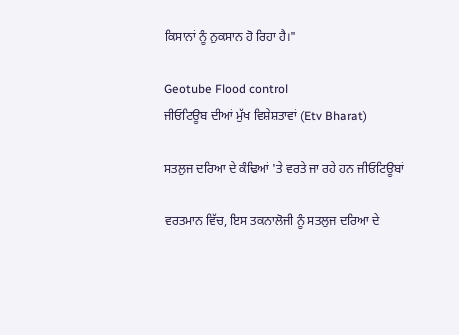ਕਿਸਾਨਾਂ ਨੂੰ ਨੁਕਸਾਨ ਹੋ ਰਿਹਾ ਹੈ।"

Geotube Flood control
ਜੀਓਟਿਊਬ ਦੀਆਂ ਮੁੱਖ ਵਿਸ਼ੇਸ਼ਤਾਵਾਂ (Etv Bharat)

ਸਤਲੁਜ ਦਰਿਆ ਦੇ ਕੰਢਿਆਂ 'ਤੇ ਵਰਤੇ ਜਾ ਰਹੇ ਹਨ ਜੀਓਟਿਊਬਾਂ

ਵਰਤਮਾਨ ਵਿੱਚ, ਇਸ ਤਕਨਾਲੋਜੀ ਨੂੰ ਸਤਲੁਜ ਦਰਿਆ ਦੇ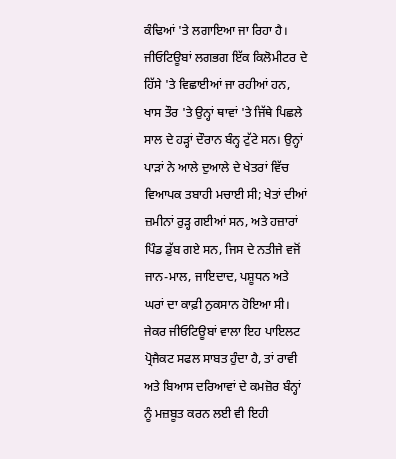ਕੰਢਿਆਂ 'ਤੇ ਲਗਾਇਆ ਜਾ ਰਿਹਾ ਹੈ। ਜੀਓਟਿਊਬਾਂ ਲਗਭਗ ਇੱਕ ਕਿਲੋਮੀਟਰ ਦੇ ਹਿੱਸੇ 'ਤੇ ਵਿਛਾਈਆਂ ਜਾ ਰਹੀਆਂ ਹਨ, ਖਾਸ ਤੌਰ 'ਤੇ ਉਨ੍ਹਾਂ ਥਾਵਾਂ 'ਤੇ ਜਿੱਥੇ ਪਿਛਲੇ ਸਾਲ ਦੇ ਹੜ੍ਹਾਂ ਦੌਰਾਨ ਬੰਨ੍ਹ ਟੁੱਟੇ ਸਨ। ਉਨ੍ਹਾਂ ਪਾੜਾਂ ਨੇ ਆਲੇ ਦੁਆਲੇ ਦੇ ਖੇਤਰਾਂ ਵਿੱਚ ਵਿਆਪਕ ਤਬਾਹੀ ਮਚਾਈ ਸੀ; ਖੇਤਾਂ ਦੀਆਂ ਜ਼ਮੀਨਾਂ ਰੁੜ੍ਹ ਗਈਆਂ ਸਨ, ਅਤੇ ਹਜ਼ਾਰਾਂ ਪਿੰਡ ਡੁੱਬ ਗਏ ਸਨ, ਜਿਸ ਦੇ ਨਤੀਜੇ ਵਜੋਂ ਜਾਨ-ਮਾਲ, ਜਾਇਦਾਦ, ਪਸ਼ੂਧਨ ਅਤੇ ਘਰਾਂ ਦਾ ਕਾਫ਼ੀ ਨੁਕਸਾਨ ਹੋਇਆ ਸੀ। ਜੇਕਰ ਜੀਓਟਿਊਬਾਂ ਵਾਲਾ ਇਹ ਪਾਇਲਟ ਪ੍ਰੋਜੈਕਟ ਸਫਲ ਸਾਬਤ ਹੁੰਦਾ ਹੈ, ਤਾਂ ਰਾਵੀ ਅਤੇ ਬਿਆਸ ਦਰਿਆਵਾਂ ਦੇ ਕਮਜ਼ੋਰ ਬੰਨ੍ਹਾਂ ਨੂੰ ਮਜ਼ਬੂਤ ਕਰਨ ਲਈ ਵੀ ਇਹੀ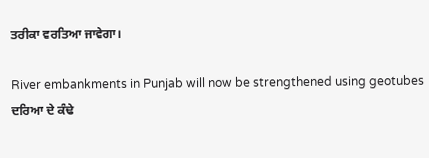ਤਰੀਕਾ ਵਰਤਿਆ ਜਾਵੇਗਾ।

River embankments in Punjab will now be strengthened using geotubes
ਦਰਿਆ ਦੇ ਕੰਢੇ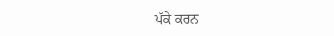ਪੱਕੇ ਕਰਨ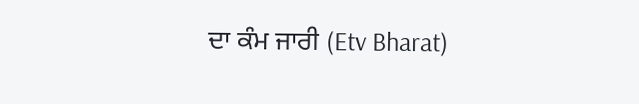ਦਾ ਕੰਮ ਜਾਰੀ (Etv Bharat)